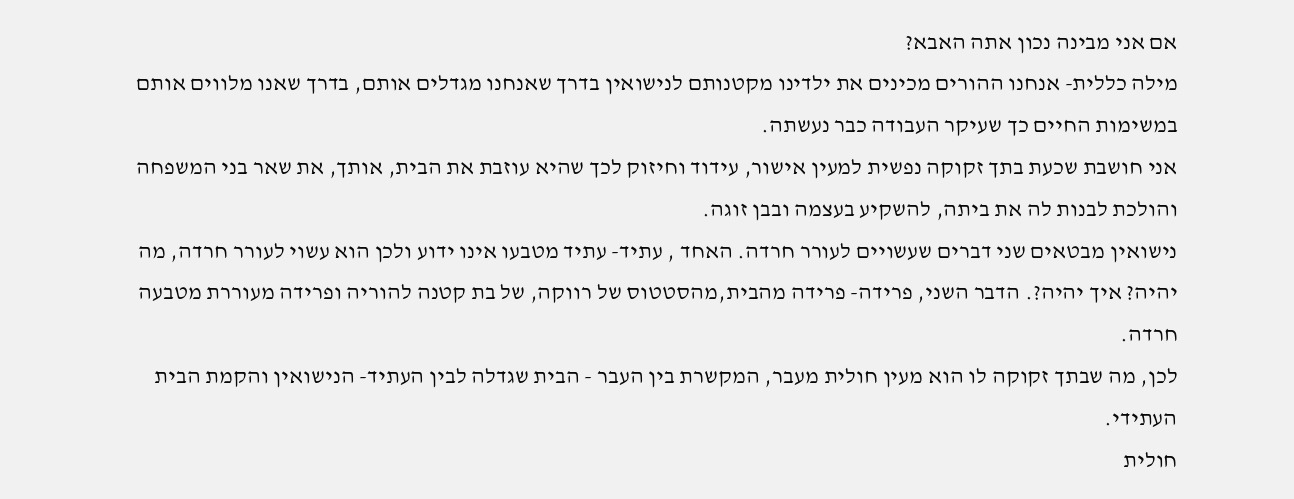אם אני מבינה נכון אתה האבא?
מילה כללית- אנחנו ההורים מכינים את ילדינו מקטנותם לנישואין בדרך שאנחנו מגדלים אותם, בדרך שאנו מלווים אותם במשימות החיים כך שעיקר העבודה כבר נעשתה.
אני חושבת שכעת בתך זקוקה נפשית למעין אישור, עידוד וחיזוק לכך שהיא עוזבת את הבית, אותך, את שאר בני המשפחה והולכת לבנות לה את ביתה, להשקיע בעצמה ובבן זוגה.
נישואין מבטאים שני דברים שעשויים לעורר חרדה. האחד , עתיד- עתיד מטבעו אינו ידוע ולכן הוא עשוי לעורר חרדה, מה יהיה? איך יהיה?. הדבר השני, פרידה- פרידה מהבית,מהסטטוס של רווקה, של בת קטנה להוריה ופרידה מעוררת מטבעה חרדה.
לכן, מה שבתך זקוקה לו הוא מעין חולית מעבר, המקשרת בין העבר - הבית שגדלה לבין העתיד- הנישואין והקמת הבית העתידי.
חולית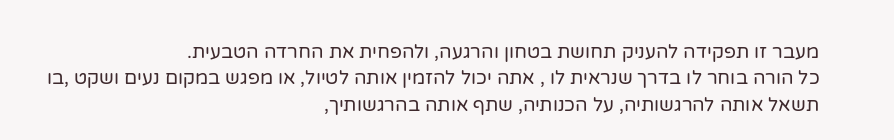מעבר זו תפקידה להעניק תחושת בטחון והרגעה, ולהפחית את החרדה הטבעית.
כל הורה בוחר לו בדרך שנראית לו , אתה יכול להזמין אותה לטיול, או מפגש במקום נעים ושקט ,בו תשאל אותה להרגשותיה, על הכנותיה, שתף אותה בהרגשותיך,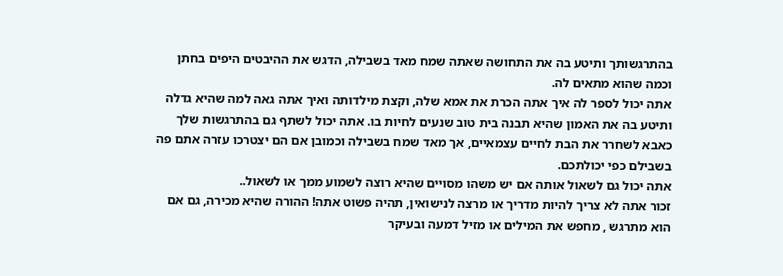בהתרגשותך ותיטע בה את התחושה שאתה שמח מאד בשבילה, הדגש את ההיבטים היפים בחתן וכמה שהוא מתאים לה.
אתה יכול לספר לה איך אתה הכרת את אמא שלה, וקצת מילדותה ואיך אתה גאה למה שהיא גדלה ותיטע בה את האמון שהיא תבנה בית טוב שנעים לחיות בו. אתה יכול לשתף גם בהתרגשות שלך כאבא לשחרר את הבת לחיים עצמאיים, אך מאד שמח בשבילה וכמובן אם הם יצטרכו עזרה אתם פה בשבילם כפי יכולתכם.
אתה יכול גם לשאול אותה אם יש משהו מסויים שהיא רוצה לשמוע ממך או לשאול..
זכור אתה לא צריך להיות מדריך או מרצה לנישואין, תהיה פשוט אתה! ההורה שהיא מכירה, גם אם הוא מתרגש , מחפש את המילים או מזיל דמעה ובעיקר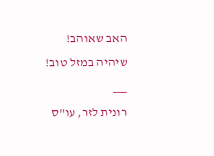האב שאוהב!
שיהיה במזל טוב!
___
רונית לזר, עו"ס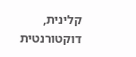קלינית, דוקטורנטית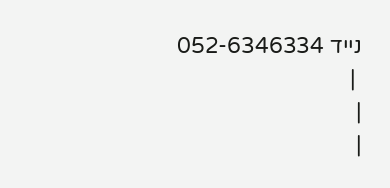נייד 052-6346334
 |
|
|